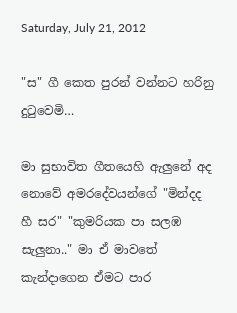Saturday, July 21, 2012

"ස" ගී කෙත පුරන් වන්නට හරිනු දුටුවෙමි…

මා සුභාවිත ගීතයෙහි ඇලුනේ අද නොවේ අමරදේවයන්ගේ "මින්දද හී සර" "කුමරියක පා සලඹ සැලුනා.." මා ඒ මාවතේ කැන්දාගෙන ඒමට පාර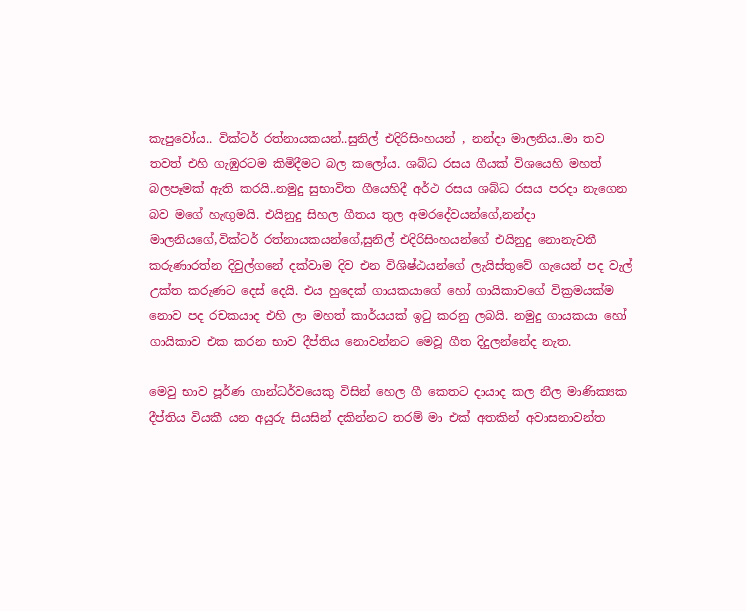කැපුවෝය.. වික්ටර් රත්නායකයන්..සුනිල් එදිරිසිංහයන් , නන්දා මාලනිය..මා තව තවත් එහි ගැඹුරටම කිමිදීමට බල කලෝය. ශබ්ධ රසය ගීයක් විශයෙහි මහත් බලපෑමක් ඇති කරයි..නමුදු සුභාවිත ගීයෙහිදී අර්ථ රසය ශබ්ධ රසය පරදා නැගෙන බව මගේ හැඟුමයි. එයිනුදු සිහල ගීතය තුල අමරදේවයන්ගේ,නන්දා මාලනියගේ,වික්ටර් රත්නායකයන්ගේ,සුනිල් එදිරිසිංහයන්ගේ එයිනුදු නොනැවතී කරුණාරත්න දිවුල්ගනේ දක්වාම දිව එන විශිෂ්ඨයන්ගේ ලැයිස්තුවේ ගැයෙන් පද වැල් උක්ත කරුණට දෙස් දෙයි. එය හුදෙක් ගායකයාගේ හෝ ගායිකාවගේ වික්‍රමයක්ම නොව පද රචකයාද එහි ලා මහත් කාර්යයක් ඉටු කරනු ලබයි. නමුදු ගායකයා හෝ ගායිකාව එක කරන භාව දීප්තිය නොවන්නට මෙවූ ගීත දිදුලන්නේද නැත.

මෙවු භාව පූර්ණ ගාන්ධර්වයෙකු විසින් හෙල ගී කෙතට දායාද කල නීල මාණික්‍යක දීප්තිය වියකී යන අයුරු සියසින් දකින්නට තරම් මා එක් අතකින් අවාසනාවන්ත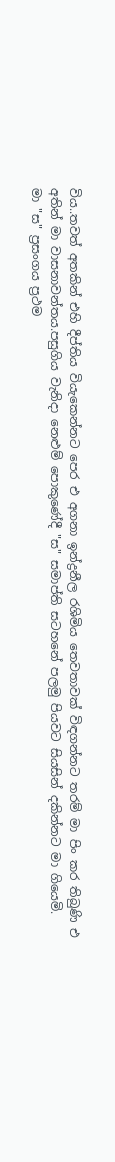විය..තවත් අතකින් එහි දීප්තිය වියැකෙන්නට පෙර එ අගනා ඉන්ද්‍රනීල රශිමිය තෙවතාවක් විඳගන්නට තරම් මා පිං කර තිබුණි එ අතින් මා වාසනාවන්තය.පසුගිය වැනිදා නෙළුම් පොකුණේදී "ස" සමාප්ති සටහනේ පලමු පියවට සියසින් දකින්නට මා ගියෙමි.
මා "ස" ප්‍රසංගය ප්‍රථම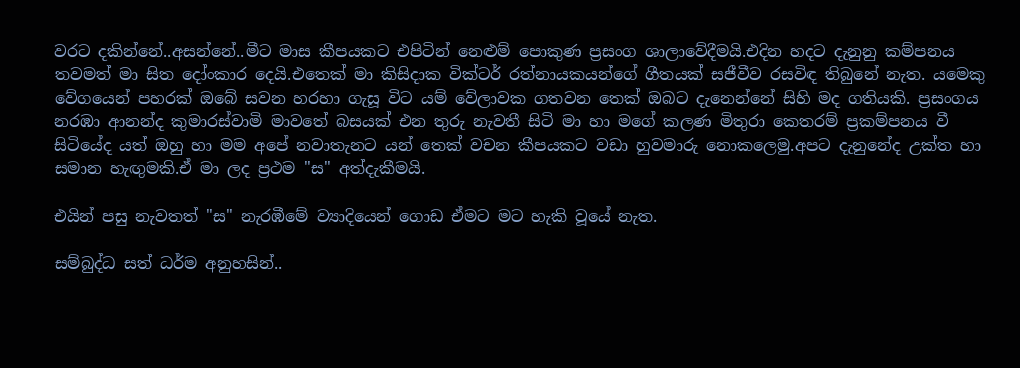වරට දකින්නේ..අසන්නේ..මීට මාස කීපයකට එපිටින් නෙළුම් පොකුණ ප්‍රසංග ශාලාවේදීමයි.එදින හදට දැනුනු කම්පනය තවමත් මා සිත දෝංකාර දෙයි.එතෙක් මා කිසිදාක වික්ටර් රත්නායකයන්ගේ ගීතයක් සජීවීව රසවිඳ තිබුනේ නැත. යමෙකු වේගයෙන් පහරක් ඔබේ සවන හරහා ගැසූ විට යම් වේලාවක ගතවන තෙක් ඔබට දැනෙන්නේ සිහි මද ගතියකි. ප්‍රසංගය නරඹා ආනන්ද කුමාරස්වාමි මාවතේ බසයක් එන තුරු නැවතී සිටි මා හා මගේ කලණ මිතුරා කෙතරම් ප්‍රකම්පනය වී සිටියේද යත් ඔහු හා මම අපේ නවාතැනට යන් තෙක් වචන කීපයකට වඩා හුවමාරු නොකලෙමු.අපට දැනුනේද උක්ත හා සමාන හැඟුමකි.ඒ මා ලද ප්‍රථම "ස" අත්දැකීමයි.

එයින් පසු නැවතත් "ස" නැරඹීමේ ව්‍යාදියෙන් ගොඩ ඒමට මට හැකි වූයේ නැත.

සම්බුද්ධ සත් ධර්ම අනුහසින්..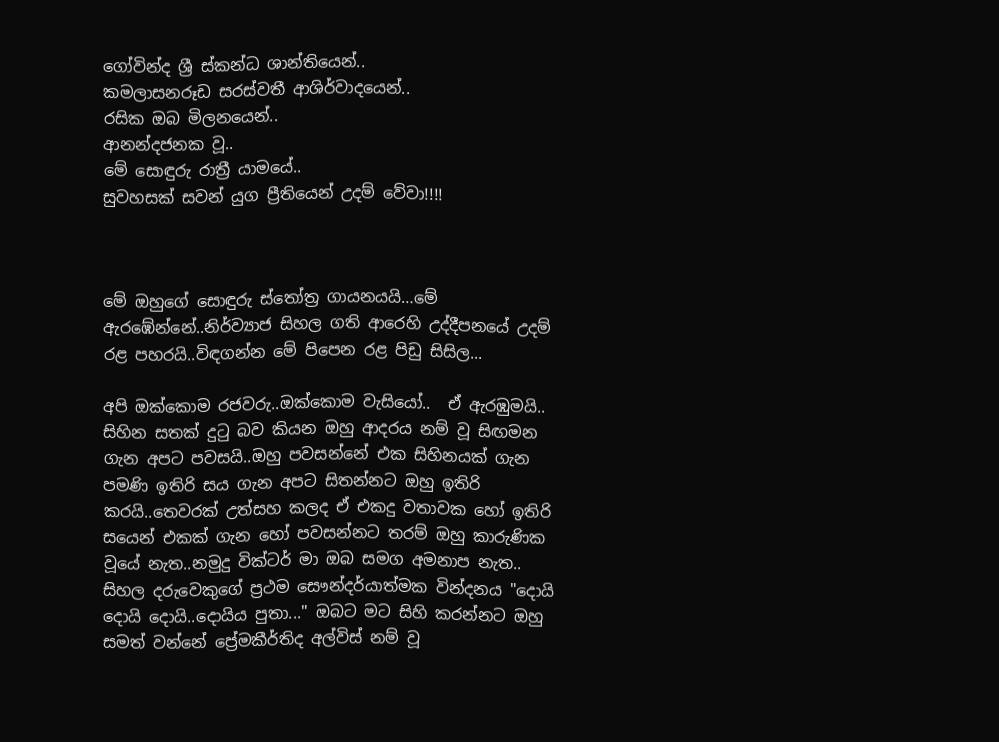ගෝවින්ද ශ්‍රී ස්කන්ධ ශාන්තියෙන්..
කමලාසනරූඩ සරස්වතී ආශිර්වාදයෙන්..
රසික ඔබ මිලනයෙන්..
ආනන්දජනක වූ..
මේ සොඳුරු රාත්‍රී යාමයේ..
සුවහසක් සවන් යුග ප්‍රීතියෙන් උදම් වේවා!!!!



මේ ඔහුගේ සොඳුරු ස්තෝත්‍ර ගායනයයි…මේ ඇරඹේන්නේ..නිර්ව්‍යාජ සිහල ගති ආරෙහි උද්දීපනයේ උදම් රළ පහරයි..විඳගන්න මේ පිපෙන රළ පිඩු සිසිල...

අපි ඔක්කොම රජවරු..ඔක්කොම වැසියෝ..  ඒ ඇරඹුමයි.. සිහින සතක් දුටු බව කියන ඔහු ආදරය නම් වූ සිඟමන ගැන අපට පවසයි..ඔහු පවසන්නේ එක සිහිනයක් ගැන පමණි ඉතිරි සය ගැන අපට සිතන්නට ඔහු ඉතිරි කරයි..තෙවරක් උත්සහ කලද ඒ එකදු වතාවක හෝ ඉතිරි සයෙන් එකක් ගැන හෝ පවසන්නට තරම් ඔහු කාරුණික වූයේ නැත..නමුදු වික්ටර් මා ඔබ සමග අමනාප නැත..
සිහල දරුවෙකුගේ ප්‍රථම සෞන්දර්යාත්මක වින්දනය "දොයි දොයි දොයි..දොයිය පුතා..." ඔබට මට සිහි කරන්නට ඔහු සමත් වන්නේ ප්‍රේමකීර්තිද අල්විස් නම් වූ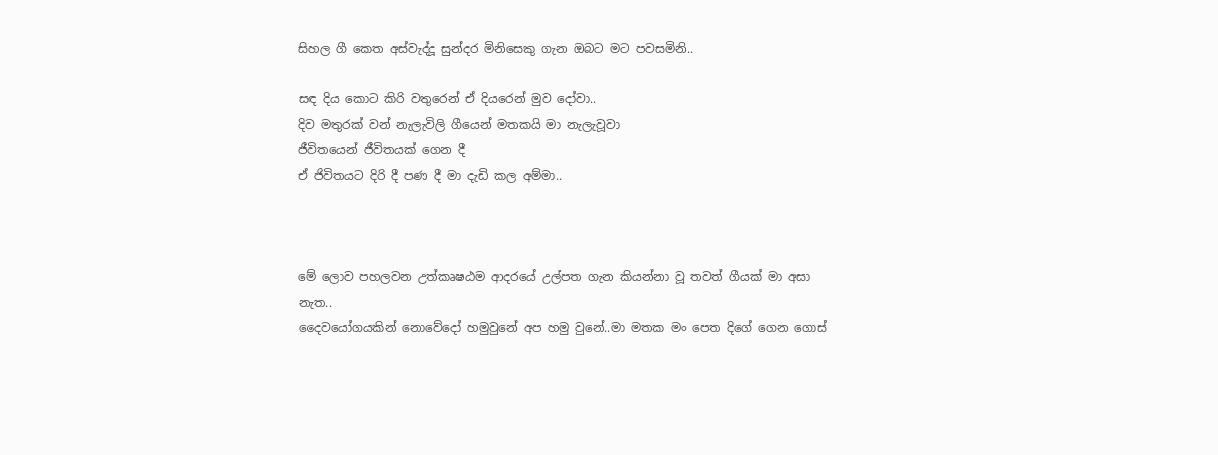සිහල ගී කෙත අස්වැද්දූ සුන්දර මිනිසෙකු ගැන ඔබට මට පවසමිනි..

සඳ දිය කොට කිරි වතුරෙන් ඒ දියරෙන් මුව දෝවා..
දිව මතුරක් වන් නැලැවිලි ගීයෙන් මතකයි මා නැලැවූවා
ජීවිතයෙන් ජීවිතයක් ගෙන දී
ඒ ජිවිතයට දිරි දී පණ දී මා දැඩි කල අම්මා..



මේ ලොව පහලවන උත්කෘෂඨම ආදරයේ උල්පත ගැන කියන්නා වූ තවත් ගීයක් මා අසා නැත..
දෛවයෝගයකින් නොවේදෝ හමුවුනේ අප හමු වුනේ..මා මතක මං පෙත දිගේ ගෙන ගොස්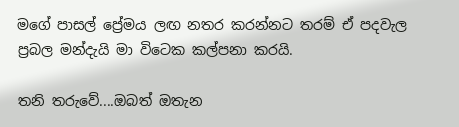මගේ පාසල් ප්‍රේමය ලඟ නතර කරන්නට තරම් ඒ පදවැල ප්‍රබල මන්දැයි මා විටෙක කල්පනා කරයි.

තනි තරුවේ....ඔබත් ඔතැන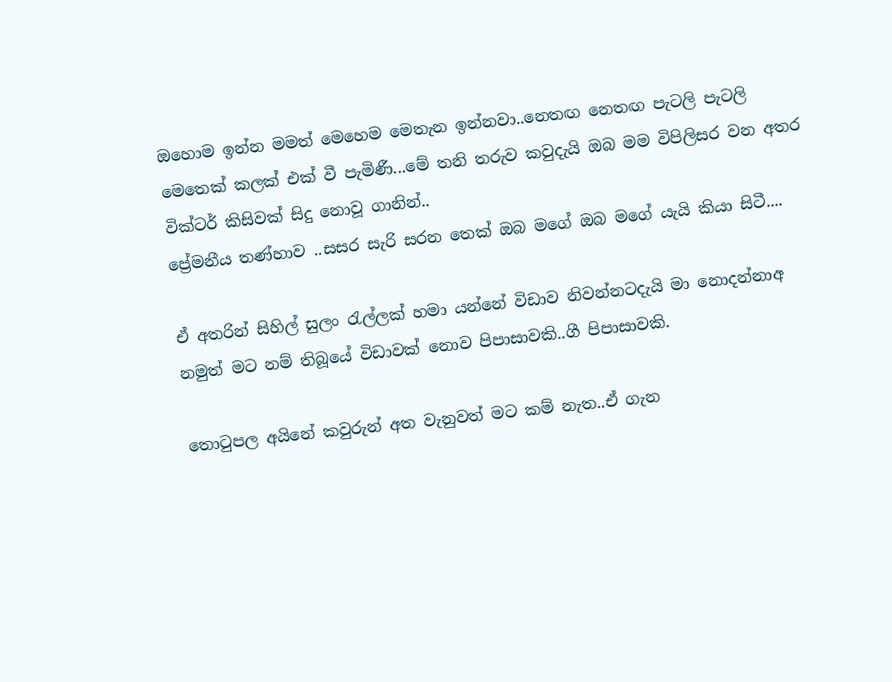ඔහොම ඉන්න මමත් මෙහෙම මෙතැන ඉන්නවා..නෙතඟ නෙතඟ පැටලි පැටලි මෙතෙක් කලක් එක් වී පැමිණී...මේ තනි තරුව කවුදැයි ඔබ මම විපිලිසර වන අතර වික්ටර් කිසිවක් සිදු නොවූ ගානින්..
ප්‍රේමනීය තණ්හාව ..සසර සැරි සරන තෙක් ඔබ මගේ ඔබ මගේ යැයි කියා සිටී....

ඒ අතරින් සිහිල් සුලං රැල්ලක් හමා යන්නේ විඩාව නිවන්නටදැයි මා නොදන්නාඅ නමුත් මට නම් තිබූයේ විඩාවක් නොව පිපාසාවකි..ගී පිපාසාවකි.

තොටුපල අයිනේ කවුරුන් අත වැනුවත් මට කම් නැත..ඒ ගැන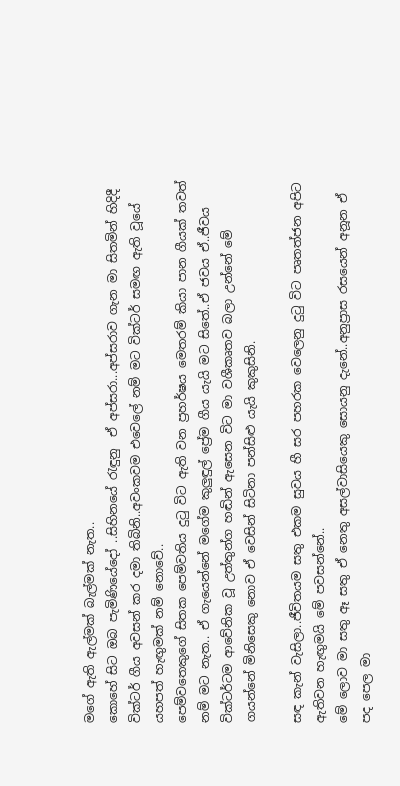මගේ ඇති ඇල්මක් බැල්මක් නැත..
කොහේ සිට ඔබ පැමිණියේදෝ ..සිහිනයේ රැඳුනු  ඒ අප්සරා...අප්සරාව ගැන මා සිතමින් හිදිදී වික්ටර් ගීය අවසන් කර දමා තිබිනි..අවංකවම එවෙලේ නම් මට වික්ටර් සමඟ ඇති වූයේ යහපත් හැඟුමක් නම් නොවේ..
පෙම්වතෙකුගේ සිතක පෙම්වතිය දුටු විට ඇති වන ප්‍රහර්ෂය මෙතරම් කියා පාන ගීයක් තවත් නම් මට නැත.. ඒ ගැයෙන්නේ මගේම කුලුඳුල් ප්‍රේම ගීය යැයි මට සිතේ..ඒ ජවය ඒ..ජීවය වික්ටර්ටම ආවේනික වූ උත්තුන්ග හඬින් ඇසෙන විට මා වශීකෘතව බලා උන්නේ මේ ගයන්නේ මිනිසෙකු නොව ඒ වෙසින් සිටිනා පන්සිළු යැයි කුකුසිනි.

සඳ කැන් වැසිලා..ජීවිතයම සතු එකම සුවය හී සර පහරක වෙලෙනු දුටු විට පෘතත්ජන අපිට ඇතිවන හැඟුමයි මේ පවසන්නේ..
මේ ලොව මා සතු ඈ සතු ඒ නෙතු අසල්වාසියෙකු සොයනු දැනේ..අනුප්‍රාස රසයෙන් අනූන ඒ පද පෙල මා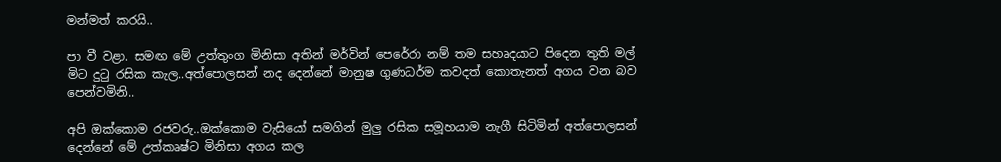මන්මත් කරයි..

පා වී වළා. සමඟ මේ උත්තුංග මිනිසා අතින් මර්වින් පෙරේරා නම් තම සහෘදයාට පිදෙන තුති මල් මිට දුටු රසික කැල..අත්පොලසන් නද දෙන්නේ මානුෂ ගුණධර්ම කවදත් කොතැනත් අගය වන බව පෙන්වමිනි..

අපි ඔක්කොම රජවරු..ඔක්කොම වැසියෝ සමගින් මුලු රසික සමූහයාම නැගී සිටිමින් අත්පොලසන් දෙන්නේ මේ උත්කෘෂ්ට මිනිසා අගය කල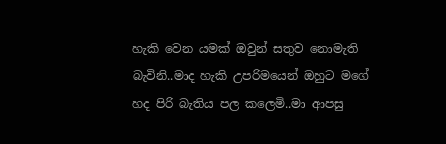හැකි වෙන යමක් ඔවුන් සතුව නොමැති බැවිනි..මාද හැකි උපරිමයෙන් ඔහුට මගේ හද පිරි බැතිය පල කලෙමි..මා ආපසු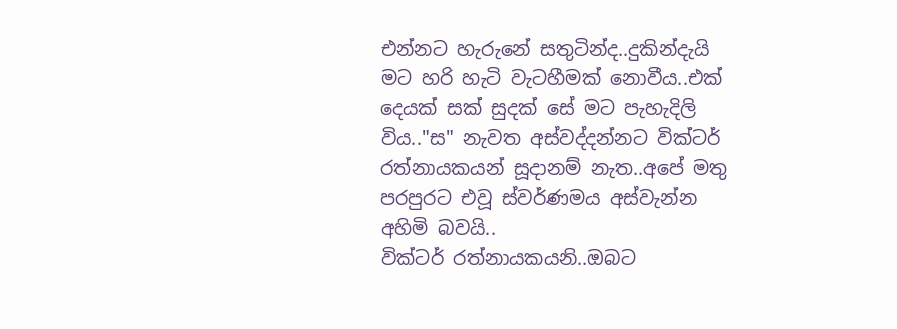එන්නට හැරුනේ සතුටින්ද..දුකින්දැයි මට හරි හැටි වැටහීමක් නොවීය..එක් දෙයක් සක් සුදක් සේ මට පැහැදිලි විය.."ස" නැවත අස්වද්දන්නට වික්ටර් රත්නායකයන් සූදානම් නැත..අපේ මතු පරපුරට එවූ ස්වර්ණමය අස්වැන්න අහිමි බවයි..
වික්ටර් රත්නායකයනි..ඔබට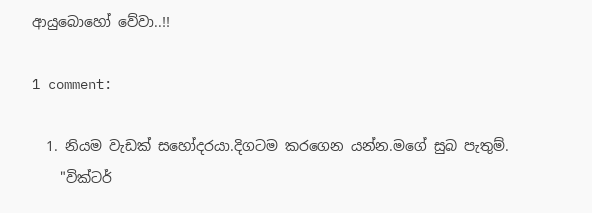ආයුබොහෝ වේවා..!!

1 comment:

  1. නියම වැඩක් සහෝදරයා.දිගටම කරගෙන යන්න.මගේ සුබ පැතුම්.
    "වික්ටර්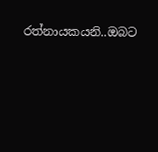රත්නායකයනි..ඔබට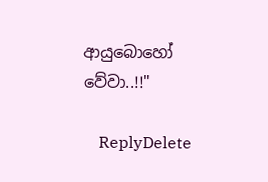ආයුබොහෝ වේවා..!!"

    ReplyDelete